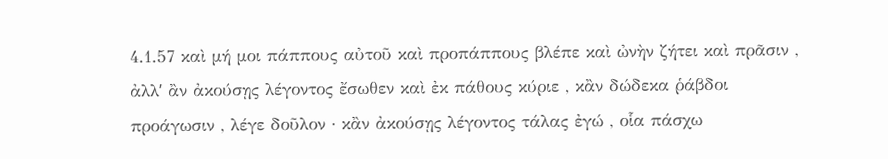4.1.57 καὶ μή μοι πάππους αὐτοῦ καὶ προπάππους βλέπε καὶ ὠνὴν ζήτει καὶ πρᾶσιν , ἀλλʹ ἂν ἀκούσῃς λέγοντος ἔσωθεν καὶ ἐκ πάθους κύριε , κἂν δώδεκα ῥάβδοι προάγωσιν , λέγε δοῦλον · κἂν ἀκούσῃς λέγοντος τάλας ἐγώ , οἷα πάσχω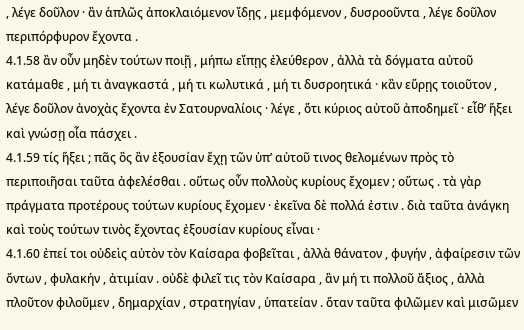, λέγε δοῦλον · ἂν ἁπλῶς ἀποκλαιόμενον ἴδῃς , μεμφόμενον , δυσροοῦντα , λέγε δοῦλον περιπόρφυρον ἔχοντα .
4.1.58 ἂν οὖν μηδὲν τούτων ποιῇ , μήπω εἴπῃς ἐλεύθερον , ἀλλὰ τὰ δόγματα αὐτοῦ κατάμαθε , μή τι ἀναγκαστά , μή τι κωλυτικά , μή τι δυσροητικά · κἂν εὕρῃς τοιοῦτον , λέγε δοῦλον ἀνοχὰς ἔχοντα ἐν Σατουρναλίοις · λέγε , ὅτι κύριος αὐτοῦ ἀποδημεῖ · εἶθʹ ἥξει καὶ γνώσῃ οἷα πάσχει .
4.1.59 τίς ἥξει ; πᾶς ὃς ἂν ἐξουσίαν ἔχῃ τῶν ὑπʹ αὐτοῦ τινος θελομένων πρὸς τὸ περιποιῆσαι ταῦτα ἀφελέσθαι . οὕτως οὖν πολλοὺς κυρίους ἔχομεν ; οὕτως . τὰ γὰρ πράγματα προτέρους τούτων κυρίους ἔχομεν · ἐκεῖνα δὲ πολλά ἐστιν . διὰ ταῦτα ἀνάγκη καὶ τοὺς τούτων τινὸς ἔχοντας ἐξουσίαν κυρίους εἶναι ·
4.1.60 ἐπεί τοι οὐδεὶς αὐτὸν τὸν Καίσαρα φοβεῖται , ἀλλὰ θάνατον , φυγήν , ἀφαίρεσιν τῶν ὄντων , φυλακήν , ἀτιμίαν . οὐδὲ φιλεῖ τις τὸν Καίσαρα , ἂν μή τι πολλοῦ ἄξιος , ἀλλὰ πλοῦτον φιλοῦμεν , δημαρχίαν , στρατηγίαν , ὑπατείαν . ὅταν ταῦτα φιλῶμεν καὶ μισῶμεν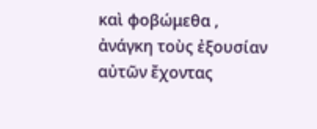καὶ φοβώμεθα , ἀνάγκη τοὺς ἐξουσίαν αὐτῶν ἔχοντας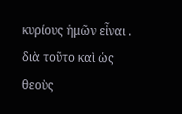κυρίους ἡμῶν εἶναι . διὰ τοῦτο καὶ ὡς θεοὺς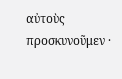αὐτοὺς προσκυνοῦμεν ·